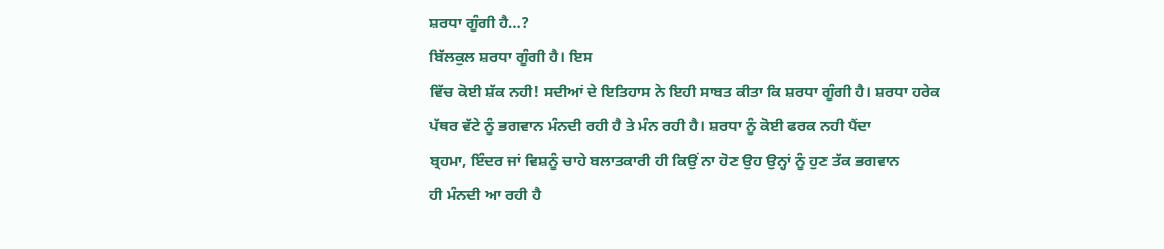ਸ਼ਰਧਾ ਗੂੰਗੀ ਹੈ…?
ਬਿੱਲਕੁਲ ਸ਼ਰਧਾ ਗੂੰਗੀ ਹੈ। ਇਸ
ਵਿੱਚ ਕੋਈ ਸ਼ੱਕ ਨਹੀ! ਸਦੀਆਂ ਦੇ ਇਤਿਹਾਸ ਨੇ ਇਹੀ ਸਾਬਤ ਕੀਤਾ ਕਿ ਸ਼ਰਧਾ ਗੂੰਗੀ ਹੈ। ਸ਼ਰਧਾ ਹਰੇਕ
ਪੱਥਰ ਵੱਟੇ ਨੂੰ ਭਗਵਾਨ ਮੰਨਦੀ ਰਹੀ ਹੈ ਤੇ ਮੰਨ ਰਹੀ ਹੈ। ਸ਼ਰਧਾ ਨੂੰ ਕੋਈ ਫਰਕ ਨਹੀ ਪੈਂਦਾ
ਬ੍ਰਹਮਾ, ਇੰਦਰ ਜਾਂ ਵਿਸ਼ਨੂੰ ਚਾਹੇ ਬਲਾਤਕਾਰੀ ਹੀ ਕਿਉਂ ਨਾ ਹੋਣ ਉਹ ਉਨ੍ਹਾਂ ਨੂੰ ਹੁਣ ਤੱਕ ਭਗਵਾਨ
ਹੀ ਮੰਨਦੀ ਆ ਰਹੀ ਹੈ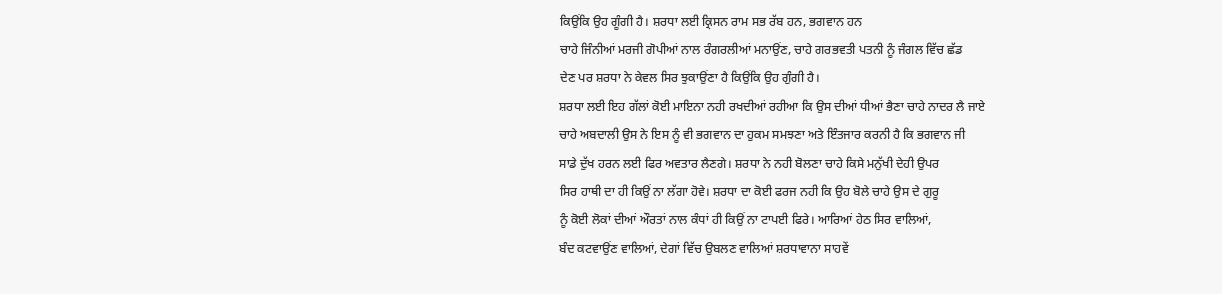ਕਿਉਂਕਿ ਉਹ ਗੂੰਗੀ ਹੈ। ਸ਼ਰਧਾ ਲਈ ਕ੍ਰਿਸਨ ਰਾਮ ਸਭ ਰੱਬ ਹਨ, ਭਗਵਾਨ ਹਨ
ਚਾਹੇ ਜਿੰਨੀਆਂ ਮਰਜੀ ਗੋਪੀਆਂ ਨਾਲ ਰੰਗਰਲੀਆਂ ਮਨਾਉਂਣ, ਚਾਹੇ ਗਰਭਵਤੀ ਪਤਨੀ ਨੂੰ ਜੰਗਲ ਵਿੱਚ ਛੱਡ
ਦੇਣ ਪਰ ਸ਼ਰਧਾ ਨੇ ਕੇਵਲ ਸਿਰ ਝੁਕਾਉਂਣਾ ਹੈ ਕਿਉਂਕਿ ਉਹ ਗੁੰਗੀ ਹੈ।
ਸ਼ਰਧਾ ਲਈ ਇਹ ਗੱਲਾਂ ਕੋਈ ਮਾਇਨਾ ਨਹੀ ਰਖਦੀਆਂ ਰਹੀਆ ਕਿ ਉਸ ਦੀਆਂ ਧੀਆਂ ਭੈਣਾ ਚਾਹੇ ਨਾਦਰ ਲੈ ਜਾਏ
ਚਾਹੇ ਅਬਦਾਲੀ ਉਸ ਨੇ ਇਸ ਨੂੰ ਵੀ ਭਗਵਾਨ ਦਾ ਹੁਕਮ ਸਮਝਣਾ ਅਤੇ ਇੰਤਜਾਰ ਕਰਨੀ ਹੈ ਕਿ ਭਗਵਾਨ ਜੀ
ਸਾਡੇ ਦੁੱਖ ਹਰਨ ਲਈ ਫਿਰ ਅਵਤਾਰ ਲੈਣਗੇ। ਸ਼ਰਧਾ ਨੇ ਨਹੀ ਬੋਲਣਾ ਚਾਹੇ ਕਿਸੇ ਮਨੁੱਖੀ ਦੇਹੀ ਉਪਰ
ਸਿਰ ਹਾਥੀ ਦਾ ਹੀ ਕਿਉਂ ਨਾ ਲੱਗਾ ਹੋਵੇ। ਸ਼ਰਧਾ ਦਾ ਕੋਈ ਫਰਜ ਨਹੀ ਕਿ ਉਹ ਬੋਲੇ ਚਾਹੇ ਉਸ ਦੇ ਗੁਰੂ
ਨੂੰ ਕੋਈ ਲੋਕਾਂ ਦੀਆਂ ਔਰਤਾਂ ਨਾਲ ਕੰਧਾਂ ਹੀ ਕਿਉਂ ਨਾ ਟਾਪਈ ਫਿਰੇ। ਆਰਿਆਂ ਹੇਠ ਸਿਰ ਵਾਲਿਆਂ,
ਬੰਦ ਕਟਵਾਉਂਣ ਵਾਲਿਆਂ, ਦੇਗਾਂ ਵਿੱਚ ਉਬਲਣ ਵਾਲਿਆਂ ਸ਼ਰਧਾਵਾਨਾ ਸਾਹਵੇਂ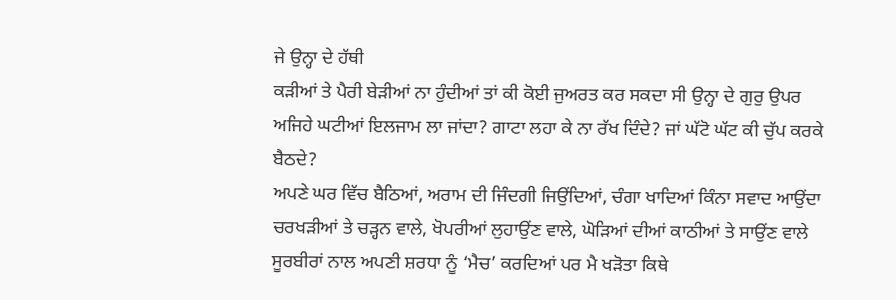ਜੇ ਉਨ੍ਹਾ ਦੇ ਹੱਥੀ
ਕੜੀਆਂ ਤੇ ਪੈਰੀ ਬੇੜੀਆਂ ਨਾ ਹੁੰਦੀਆਂ ਤਾਂ ਕੀ ਕੋਈ ਜੁਅਰਤ ਕਰ ਸਕਦਾ ਸੀ ਉਨ੍ਹਾ ਦੇ ਗੁਰੁ ਉਪਰ
ਅਜਿਹੇ ਘਟੀਆਂ ਇਲਜਾਮ ਲਾ ਜਾਂਦਾ? ਗਾਟਾ ਲਹਾ ਕੇ ਨਾ ਰੱਖ ਦਿੰਦੇ? ਜਾਂ ਘੱਟੋ ਘੱਟ ਕੀ ਚੁੱਪ ਕਰਕੇ
ਬੈਠਦੇ?
ਅਪਣੇ ਘਰ ਵਿੱਚ ਬੈਠਿਆਂ, ਅਰਾਮ ਦੀ ਜਿੰਦਗੀ ਜਿਉਂਦਿਆਂ, ਚੰਗਾ ਖਾਦਿਆਂ ਕਿੰਨਾ ਸਵਾਦ ਆਉਂਦਾ
ਚਰਖੜੀਆਂ ਤੇ ਚੜ੍ਹਨ ਵਾਲੇ, ਖੋਪਰੀਆਂ ਲੁਹਾਉਂਣ ਵਾਲੇ, ਘੋੜਿਆਂ ਦੀਆਂ ਕਾਠੀਆਂ ਤੇ ਸਾਉਂਣ ਵਾਲੇ
ਸੂਰਬੀਰਾਂ ਨਾਲ ਅਪਣੀ ਸ਼ਰਧਾ ਨੂੰ ‘ਮੈਚ’ ਕਰਦਿਆਂ ਪਰ ਮੈ ਖੜੋਤਾ ਕਿਥੇ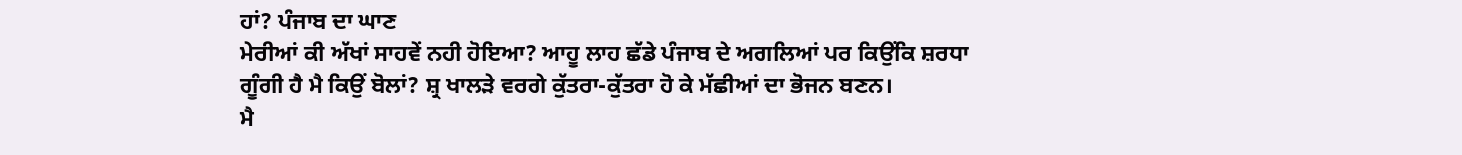ਹਾਂ? ਪੰਜਾਬ ਦਾ ਘਾਣ
ਮੇਰੀਆਂ ਕੀ ਅੱਖਾਂ ਸਾਹਵੇਂ ਨਹੀ ਹੋਇਆ? ਆਹੂ ਲਾਹ ਛੱਡੇ ਪੰਜਾਬ ਦੇ ਅਗਲਿਆਂ ਪਰ ਕਿਉਂਕਿ ਸ਼ਰਧਾ
ਗੂੰਗੀ ਹੈ ਮੈ ਕਿਉਂ ਬੋਲਾਂ? ਸ਼੍ਰ ਖਾਲੜੇ ਵਰਗੇ ਕੁੱਤਰਾ-ਕੁੱਤਰਾ ਹੋ ਕੇ ਮੱਛੀਆਂ ਦਾ ਭੋਜਨ ਬਣਨ।
ਮੈ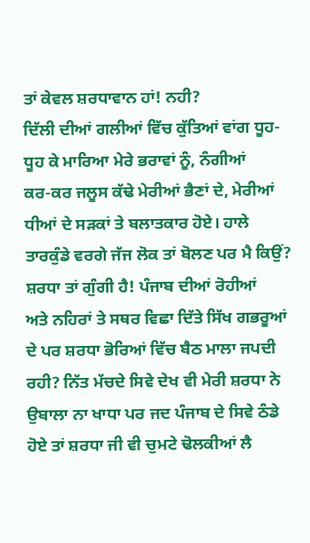ਤਾਂ ਕੇਵਲ ਸ਼ਰਧਾਵਾਨ ਹਾਂ! ਨਹੀ?
ਦਿੱਲੀ ਦੀਆਂ ਗਲੀਆਂ ਵਿੱਚ ਕੁੱਤਿਆਂ ਵਾਂਗ ਧੂਹ-ਧੂਹ ਕੇ ਮਾਰਿਆ ਮੇਰੇ ਭਰਾਵਾਂ ਨੂੰ, ਨੰਗੀਆਂ
ਕਰ-ਕਰ ਜਲੂਸ ਕੱਢੇ ਮੇਰੀਆਂ ਭੈਣਾਂ ਦੇ, ਮੇਰੀਆਂ ਧੀਆਂ ਦੇ ਸੜਕਾਂ ਤੇ ਬਲਾਤਕਾਰ ਹੋਏ। ਹਾਲੇ
ਤਾਰਕੁੰਡੇ ਵਰਗੇ ਜੱਜ ਲੋਕ ਤਾਂ ਬੋਲਣ ਪਰ ਮੈ ਕਿਉਂ? ਸ਼ਰਧਾ ਤਾਂ ਗੁੰਗੀ ਹੈ! ਪੰਜਾਬ ਦੀਆਂ ਰੋਹੀਆਂ
ਅਤੇ ਨਹਿਰਾਂ ਤੇ ਸਥਰ ਵਿਛਾ ਦਿੱਤੇ ਸਿੱਖ ਗਭਰੂਆਂ ਦੇ ਪਰ ਸ਼ਰਧਾ ਭੋਰਿਆਂ ਵਿੱਚ ਬੈਠ ਮਾਲਾ ਜਪਦੀ
ਰਹੀ? ਨਿੱਤ ਮੱਚਦੇ ਸਿਵੇ ਦੇਖ ਵੀ ਮੇਰੀ ਸ਼ਰਧਾ ਨੇ ਉਬਾਲਾ ਨਾ ਖਾਧਾ ਪਰ ਜਦ ਪੰਜਾਬ ਦੇ ਸਿਵੇ ਠੰਡੇ
ਹੋਏ ਤਾਂ ਸ਼ਰਧਾ ਜੀ ਵੀ ਚੁਮਟੇ ਢੋਲਕੀਆਂ ਲੈ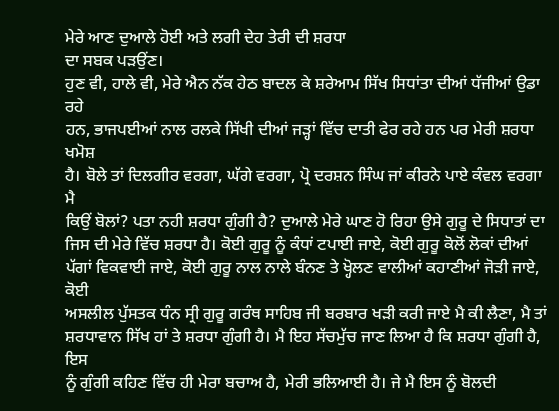ਮੇਰੇ ਆਣ ਦੁਆਲੇ ਹੋਈ ਅਤੇ ਲਗੀ ਦੇਹ ਤੇਰੀ ਦੀ ਸ਼ਰਧਾ
ਦਾ ਸਬਕ ਪੜਉਂਣ।
ਹੁਣ ਵੀ, ਹਾਲੇ ਵੀ, ਮੇਰੇ ਐਨ ਨੱਕ ਹੇਠ ਬਾਦਲ ਕੇ ਸ਼ਰੇਆਮ ਸਿੱਖ ਸਿਧਾਂਤਾ ਦੀਆਂ ਧੱਜੀਆਂ ਉਡਾ ਰਹੇ
ਹਨ, ਭਾਜਪਈਆਂ ਨਾਲ ਰਲਕੇ ਸਿੱਖੀ ਦੀਆਂ ਜੜ੍ਹਾਂ ਵਿੱਚ ਦਾਤੀ ਫੇਰ ਰਹੇ ਹਨ ਪਰ ਮੇਰੀ ਸ਼ਰਧਾ ਖਮੋਸ਼
ਹੈ। ਬੋਲੇ ਤਾਂ ਦਿਲਗੀਰ ਵਰਗਾ, ਘੱਗੇ ਵਰਗਾ, ਪ੍ਰੋ ਦਰਸ਼ਨ ਸਿੰਘ ਜਾਂ ਕੀਰਨੇ ਪਾਏ ਕੰਵਲ ਵਰਗਾ ਮੈ
ਕਿਉਂ ਬੋਲਾਂ? ਪਤਾ ਨਹੀ ਸ਼ਰਧਾ ਗੁੰਗੀ ਹੈ? ਦੁਆਲੇ ਮੇਰੇ ਘਾਣ ਹੋ ਰਿਹਾ ਉਸੇ ਗੁਰੂ ਦੇ ਸਿਧਾਤਾਂ ਦਾ
ਜਿਸ ਦੀ ਮੇਰੇ ਵਿੱਚ ਸ਼ਰਧਾ ਹੈ। ਕੋਈ ਗੁਰੂ ਨੂੰ ਕੰਧਾਂ ਟਪਾਈ ਜਾਏ, ਕੋਈ ਗੁਰੂ ਕੋਲੋਂ ਲੋਕਾਂ ਦੀਆਂ
ਪੱਗਾਂ ਵਿਕਵਾਈ ਜਾਏ, ਕੋਈ ਗੁਰੂ ਨਾਲ ਨਾਲੇ ਬੰਨਣ ਤੇ ਖ੍ਹੋਲਣ ਵਾਲੀਆਂ ਕਹਾਣੀਆਂ ਜੋੜੀ ਜਾਏ, ਕੋਈ
ਅਸਲੀਲ ਪੁੱਸਤਕ ਧੰਨ ਸ੍ਰੀ ਗੁਰੂ ਗਰੰਥ ਸਾਹਿਬ ਜੀ ਬਰਬਾਰ ਖੜੀ ਕਰੀ ਜਾਏ ਮੈ ਕੀ ਲੈਣਾ, ਮੈ ਤਾਂ
ਸ਼ਰਧਾਵਾਨ ਸਿੱਖ ਹਾਂ ਤੇ ਸ਼ਰਧਾ ਗੁੰਗੀ ਹੈ। ਮੈ ਇਹ ਸੱਚਮੁੱਚ ਜਾਣ ਲਿਆ ਹੈ ਕਿ ਸ਼ਰਧਾ ਗੁੰਗੀ ਹੈ, ਇਸ
ਨੂੰ ਗੁੰਗੀ ਕਹਿਣ ਵਿੱਚ ਹੀ ਮੇਰਾ ਬਚਾਅ ਹੈ, ਮੇਰੀ ਭਲਿਆਈ ਹੈ। ਜੇ ਮੈ ਇਸ ਨੂੰ ਬੋਲਦੀ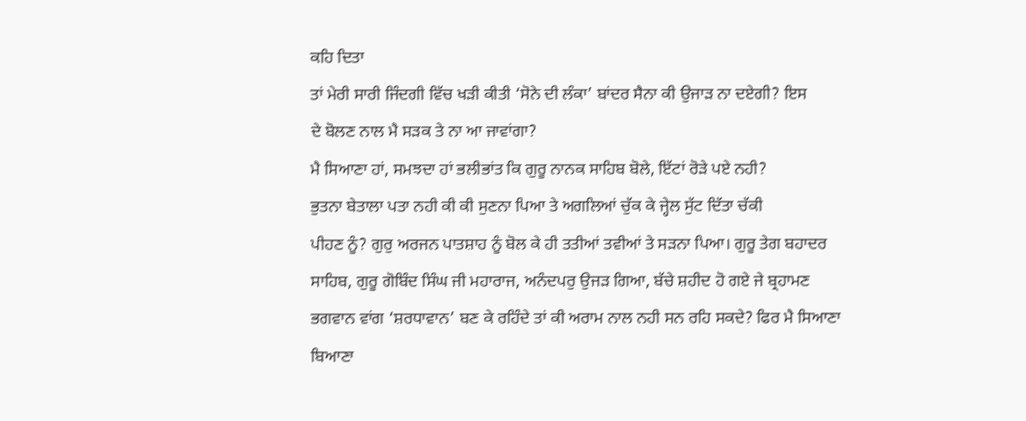ਕਹਿ ਦਿਤਾ
ਤਾਂ ਮੇਰੀ ਸਾਰੀ ਜਿੰਦਗੀ ਵਿੱਚ ਖੜੀ ਕੀਤੀ ‘ਸੋਨੇ ਦੀ ਲੰਕਾ’ ਬਾਂਦਰ ਸੈਨਾ ਕੀ ਉਜਾੜ ਨਾ ਦਏਗੀ? ਇਸ
ਦੇ ਬੋਲਣ ਨਾਲ ਮੈ ਸੜਕ ਤੇ ਨਾ ਆ ਜਾਵਾਂਗਾ?
ਮੈ ਸਿਆਣਾ ਹਾਂ, ਸਮਝਦਾ ਹਾਂ ਭਲੀਭਾਂਤ ਕਿ ਗੁਰੂ ਨਾਨਕ ਸਾਹਿਬ ਬੋਲੇ, ਇੱਟਾਂ ਰੋੜੇ ਪਏ ਨਹੀ?
ਭੁਤਨਾ ਬੇਤਾਲਾ ਪਤਾ ਨਹੀ ਕੀ ਕੀ ਸੁਣਨਾ ਪਿਆ ਤੇ ਅਗਲਿਆਂ ਚੁੱਕ ਕੇ ਜ੍ਹੇਲ ਸੁੱਟ ਦਿੱਤਾ ਚੱਕੀ
ਪੀਹਣ ਨੂੰ? ਗੁਰੁ ਅਰਜਨ ਪਾਤਸ਼ਾਹ ਨੂੰ ਬੋਲ ਕੇ ਹੀ ਤਤੀਆਂ ਤਵੀਆਂ ਤੇ ਸੜਨਾ ਪਿਆ। ਗੁਰੂ ਤੇਗ ਬਹਾਦਰ
ਸਾਹਿਬ, ਗੁਰੂ ਗੋਬਿੰਦ ਸਿੰਘ ਜੀ ਮਹਾਰਾਜ, ਅਨੰਦਪਰੁ ਉਜੜ ਗਿਆ, ਬੱਚੇ ਸ਼ਹੀਦ ਹੋ ਗਏ ਜੇ ਬ੍ਰਹਾਮਣ
ਭਗਵਾਨ ਵਾਂਗ ‘ਸ਼ਰਧਾਵਾਨ’ ਬਣ ਕੇ ਰਹਿੰਦੇ ਤਾਂ ਕੀ ਅਰਾਮ ਨਾਲ ਨਹੀ ਸਨ ਰਹਿ ਸਕਦੇ? ਫਿਰ ਮੈ ਸਿਆਣਾ
ਬਿਆਣਾ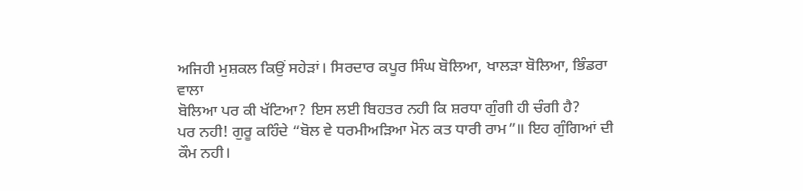ਅਜਿਹੀ ਮੁਸ਼ਕਲ ਕਿਉਂ ਸਹੇੜਾਂ। ਸਿਰਦਾਰ ਕਪੂਰ ਸਿੰਘ ਬੋਲਿਆ, ਖਾਲੜਾ ਬੋਲਿਆ, ਭਿੰਡਰਾ ਵਾਲਾ
ਬੋਲਿਆ ਪਰ ਕੀ ਖੱਟਿਆ? ਇਸ ਲਈ ਬਿਹਤਰ ਨਹੀ ਕਿ ਸ਼ਰਧਾ ਗੁੰਗੀ ਹੀ ਚੰਗੀ ਹੈ?
ਪਰ ਨਹੀ! ਗੁਰੂ ਕਹਿੰਦੇ “ਬੋਲ ਵੇ ਧਰਮੀਅੜਿਆ ਮੋਨ ਕਤ ਧਾਰੀ ਰਾਮ”॥ ਇਹ ਗੁੰਗਿਆਂ ਦੀ ਕੌਮ ਨਹੀ।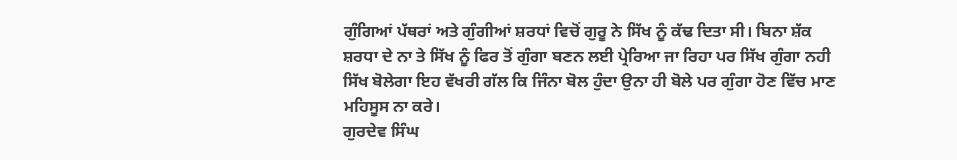ਗੁੰਗਿਆਂ ਪੱਥਰਾਂ ਅਤੇ ਗੁੰਗੀਆਂ ਸ਼ਰਧਾਂ ਵਿਚੋਂ ਗੁਰੂ ਨੇ ਸਿੱਖ ਨੂੰ ਕੱਢ ਦਿਤਾ ਸੀ। ਬਿਨਾ ਸ਼ੱਕ
ਸ਼ਰਧਾ ਦੇ ਨਾ ਤੇ ਸਿੱਖ ਨੂੰ ਫਿਰ ਤੋਂ ਗੁੰਗਾ ਬਣਨ ਲਈ ਪ੍ਰੇਰਿਆ ਜਾ ਰਿਹਾ ਪਰ ਸਿੱਖ ਗੁੰਗਾ ਨਹੀ
ਸਿੱਖ ਬੋਲੇਗਾ ਇਹ ਵੱਖਰੀ ਗੱਲ ਕਿ ਜਿੰਨਾ ਬੋਲ ਹੁੰਦਾ ਉਨਾ ਹੀ ਬੋਲੇ ਪਰ ਗੁੰਗਾ ਹੋਣ ਵਿੱਚ ਮਾਣ
ਮਹਿਸੂਸ ਨਾ ਕਰੇ।
ਗੁਰਦੇਵ ਸਿੰਘ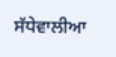ਸੱਧੇਵਾਲੀਆ